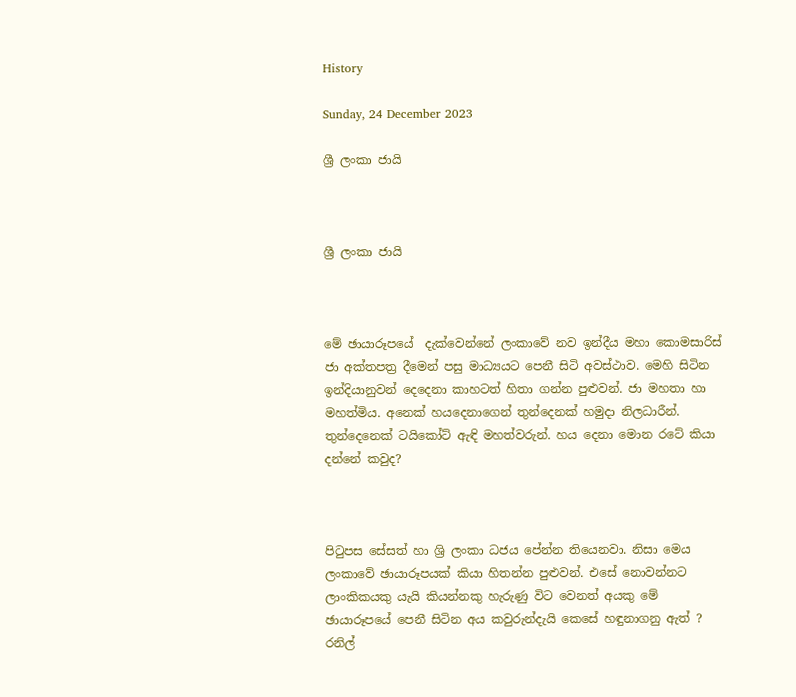History

Sunday, 24 December 2023

ශ්‍රී ලංකා ජායි



ශ්‍රී ලංකා ජායි



මේ ඡායාරූපයේ  දැක්වෙන්නේ ලංකාවේ නව ඉන්දීය මහා කොමසාරිස් ජා අක්තපත්‍ර දීමෙන් පසු මාධ්‍යයට පෙනී සිටි අවස්ථාව. මෙහි සිටින ඉන්දියානුවන් දෙදෙනා කාහටත් හිතා ගන්න පුළුවන්. ජා මහතා හා මහත්මිය. අනෙක් හයදෙනාගෙන් තුන්දෙනක් හමුදා නිලධාරීන්. තුන්දෙනෙක් ටයිකෝට් ඇඳි මහත්වරුන්. හය දෙනා මොන රටේ කියා දන්නේ කවුද?



පිටුපස සේසත් හා ශ්‍රි ලංකා ධජය පේන්න තියෙනවා. නිසා මෙය ලංකාවේ ඡායාරූපයක් කියා හිතන්න පුළුවන්. එසේ නොවන්නට ලාංකිකයකු යැයි කියන්නකු හැරුණු විට වෙනත් අයකු මේ ඡායාරූපයේ පෙනී සිටින අය කවුරුන්දැයි කෙසේ හඳුනාගනු ඇත් ? රනිල්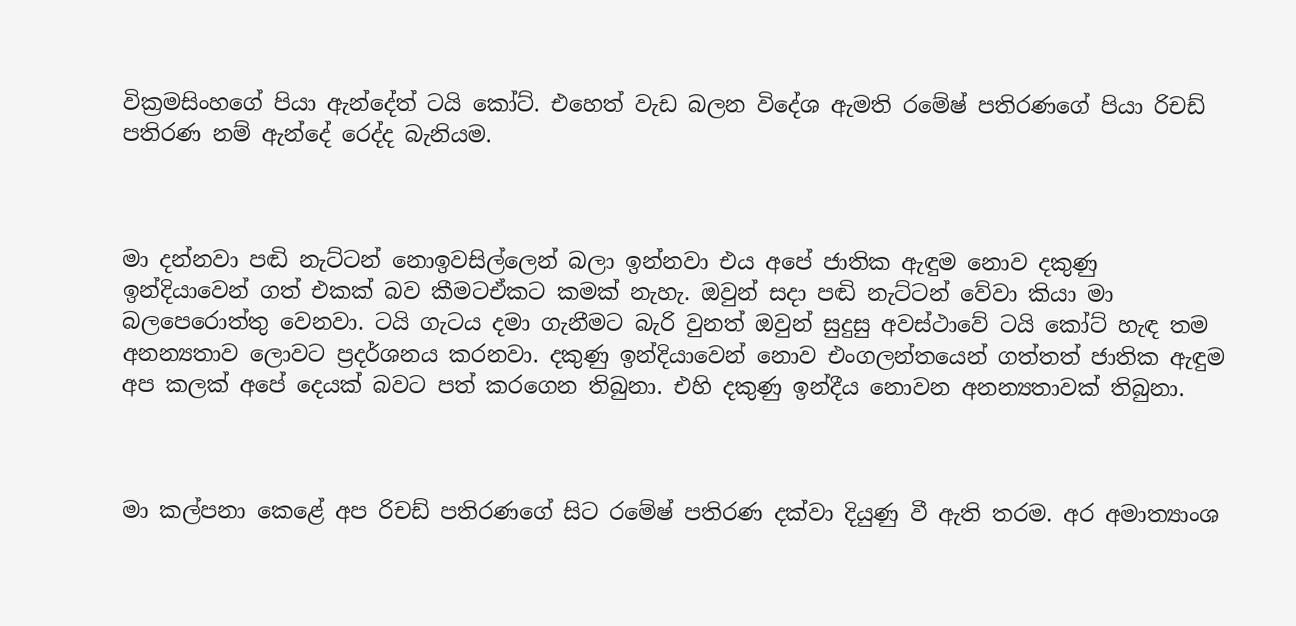වික්‍රමසිංහගේ පියා ඇන්දේත් ටයි කෝට්. එහෙත් වැඩ බලන විදේශ ඇමති රමේෂ් පතිරණගේ පියා රිචඩ් පතිරණ නම් ඇන්දේ රෙද්ද බැනියම.



මා දන්නවා පඬි නැට්ටන් නොඉවසිල්ලෙන් බලා ඉන්නවා එය අපේ ජාතික ඇඳුම නොව දකුණු ඉන්දියාවෙන් ගත් එකක් බව කීමටඒකට කමක් නැහැ. ඔවුන් සදා පඬි නැට්ටන් වේවා කියා මා බලපෙරොත්තු වෙනවා. ටයි ගැටය දමා ගැනීමට බැරි වුනත් ඔවුන් සුදුසු අවස්ථාවේ ටයි කෝට් හැඳ තම අනන්‍යතාව ලොවට ප්‍රදර්ශනය කරනවා. දකුණු ඉන්දියාවෙන් නොව එංගලන්තයෙන් ගත්තත් ජාතික ඇඳුම අප කලක් අපේ දෙයක් බවට පත් කරගෙන තිබුනා. එහි දකුණු ඉන්දීය නොවන අනන්‍යතාවක් තිබුනා.



මා කල්පනා කෙළේ අප රිචඩ් පතිරණගේ සිට රමේෂ් පතිරණ දක්වා දියුණු වී ඇති තරම. අර අමාත්‍යාංශ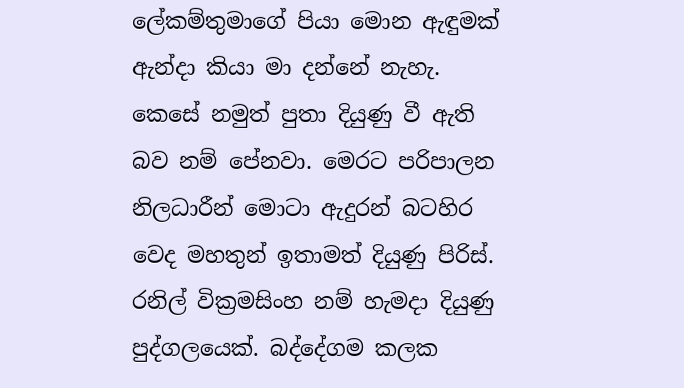ලේකම්තුමාගේ පියා මොන ඇඳුමක් ඇන්දා කියා මා දන්නේ නැහැ. කෙසේ නමුත් පුතා දියුණු වී ඇති බව නම් පේනවා. මෙරට පරිපාලන නිලධාරීන් මොටා ඇදුරන් බටහිර වෙද මහතුන් ඉතාමත් දියුණු පිරිස්. රනිල් වික්‍රමසිංහ නම් හැමදා දියුණු පුද්ගලයෙක්. බද්දේගම කලක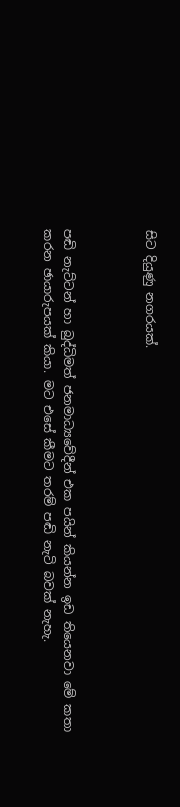සිට දියුණු නගරයක්.



පඬි නැට්ටන් හා බුද්ධිමත් ජනමාධ්‍යවේදීන් එක පයින් කියන්න ඉඩ තියෙනවා මේ කතා කරන ඡායාරුපයක් කියා. මට එසේ කීමට තරම් පඬි නැටි බවක් නැහැ.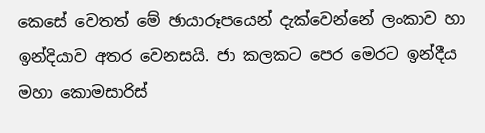කෙසේ වෙතත් මේ ඡායාරූපයෙන් දැක්වෙන්නේ ලංකාව හා ඉන්දියාව අතර වෙනසයි. ජා කලකට පෙර මෙරට ඉන්දීය මහා කොමසාරිස්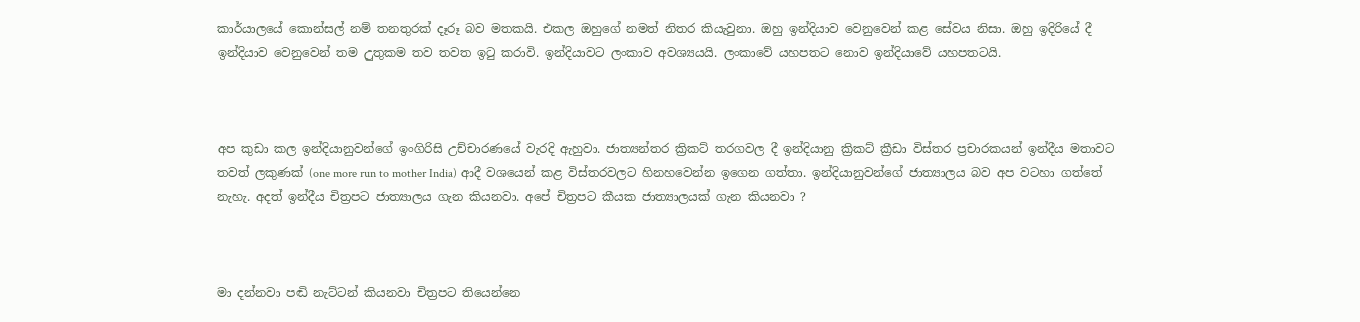කාර්යාලයේ කොන්සල් නම් තනතුරක් දෑරූ බව මතකයි. එකල ඔහුගේ නමත් නිතර කියැවුනා. ඔහු ඉන්දියාව වෙනුවෙන් කළ සේවය නිසා. ඔහු ඉදිරියේ දී ඉන්දියාව වෙනුවෙන් තම උුතුකම තව තවත ඉටු කරාවි. ඉන්දියාවට ලංකාව අවශ්‍යයයි. ලංකාවේ යහපතට නොව ඉන්දියාවේ යහපතටයි.



අප කුඩා කල ඉන්දියානුවන්ගේ ඉංගිරිසි උච්චාරණයේ වැරදි ඇහුවා. ජාත්‍යන්තර ක්‍රිකට් තරගවල දී ඉන්දියානු ක්‍රිකට් ක්‍රීඩා විස්තර ප්‍රචාරකයන් ඉන්දීය මතාවට තවත් ලකුණක් (one more run to mother India) ආදී වශයෙන් කළ විස්තරවලට හිනහවෙන්න ඉගෙන ගත්තා. ඉන්දියානුවන්ගේ ජාත්‍යාලය බව අප වටහා ගත්තේ නැහැ. අදත් ඉන්දීය චිත්‍රපට ජාත්‍යාලය ගැන කියනවා. අපේ චිත්‍රපට කීයක ජාත්‍යාලයක් ගැන කියනවා ?



මා දන්නවා පඬි නැට්ටන් කියනවා චිත්‍රපට තියෙන්නෙ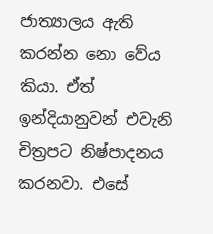ජාත්‍යාලය ඇති කරන්න නො වේය කියා. ඒත් ඉන්දියානුවන් එවැනි චිත්‍රපට නිෂ්පාදනය කරනවා. එසේ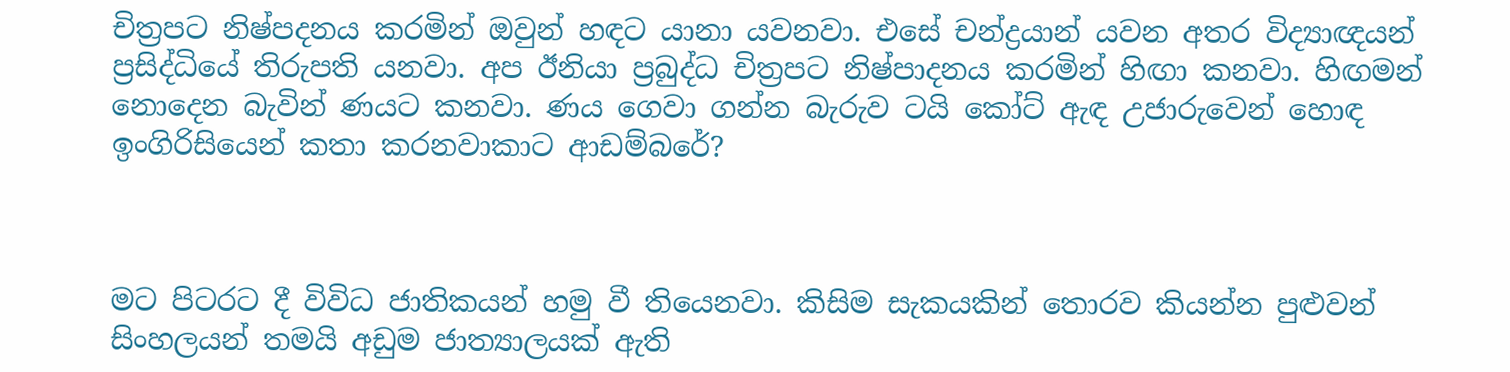චිත්‍රපට නිෂ්පදනය කරමින් ඔවුන් හඳට යානා යවනවා. එසේ චන්ද්‍රයාන් යවන අතර විද්‍යාඥයන් ප්‍රසිද්ධියේ තිරුපති යනවා. අප ඊනියා ප්‍රබුද්ධ චිත්‍රපට නිෂ්පාදනය කරමින් හිඟා කනවා. හිඟමන් නොදෙන බැවින් ණයට කනවා. ණය ගෙවා ගන්න බැරුව ටයි කෝට් ඇඳ උජාරුවෙන් හොඳ ඉංගිරිසියෙන් කතා කරනවාකාට ආඩම්බරේ?



මට පිටරට දී විවිධ ජාතිකයන් හමු වී තියෙනවා. කිසිම සැකයකින් තොරව කියන්න පුළුවන් සිංහලයන් තමයි අඩුම ජාත්‍යාලයක් ඇති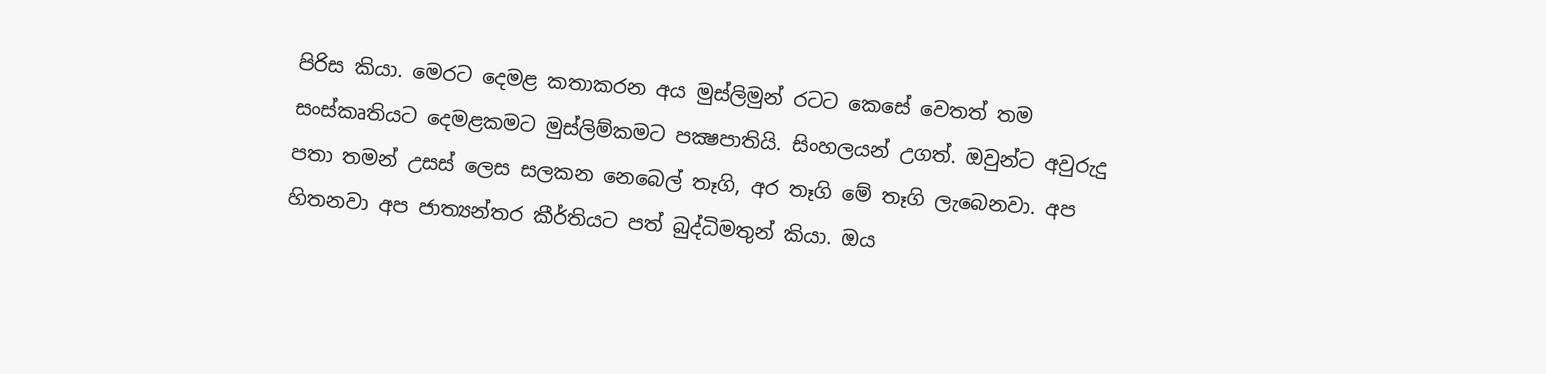පිරිස කියා. මෙරට දෙමළ කතාකරන අය මුස්ලිමුන් රටට කෙසේ වෙතත් තම සංස්කෘතියට දෙමළකමට මුස්ලිම්කමට පක්‍ෂපාතියි. සිංහලයන් උගත්. ඔවුන්ට අවුරුදු පතා තමන් උසස් ලෙස සලකන නෙබෙල් තෑගි, අර තෑගි මේ තෑගි ලැබෙනවා. අප හිතනවා අප ජාත්‍යන්තර කීර්තියට පත් බුද්ධිමතුන් කියා. ඔය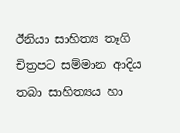ඊනියා සාහිත්‍ය තෑගි චිත්‍රපට සම්මාන ආදිය තබා සාහිත්‍යය හා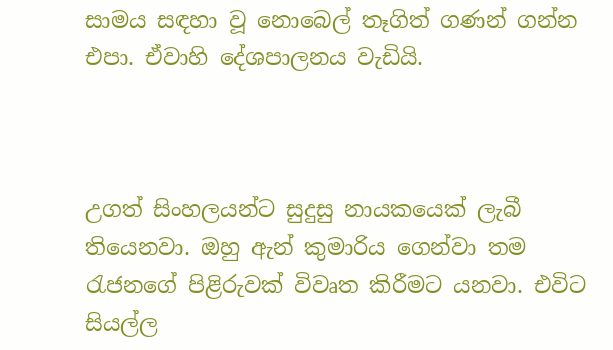සාමය සඳහා වූ නොබෙල් තෑගිත් ගණන් ගන්න එපා. ඒවාහි දේශපාලනය වැඩියි.



උගත් සිංහලයන්ට සුදුසු නායකයෙක් ලැබී තියෙනවා. ඔහු ඇන් කුමාරිය ගෙන්වා තම රැජනගේ පිළිරුවක් විවෘත කිරීමට යනවා. එවිට සියල්ල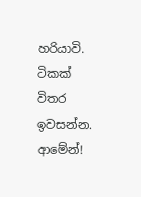හරියාවි. ටිකක් විතර ඉවසන්න. ආමේන්!